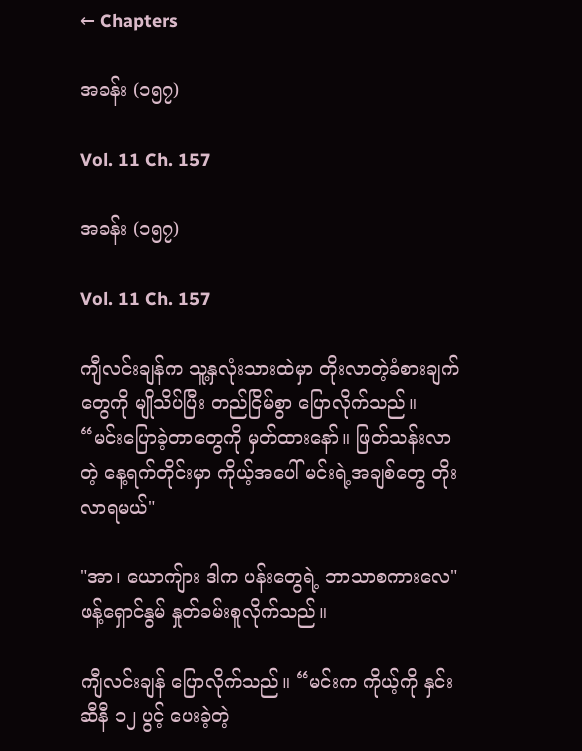← Chapters

အခန်း (၁၅၇)

Vol. 11 Ch. 157

အခန်း (၁၅၇)

Vol. 11 Ch. 157

ကျီလင်းချန်က သူ့နှလုံးသားထဲမှာ တိုးလာတဲ့ခံစားချက်တွေကို မျိုသိပ်ပြီး တည်ငြိမ်စွာ ပြောလိုက်သည်။ “မင်းပြောခဲ့တာတွေကို မှတ်ထားနော်။ ဖြတ်သန်းလာတဲ့ နေ့ရက်တိုင်းမှာ ကိုယ့်အပေါ် မင်းရဲ့အချစ်တွေ တိုးလာရမယ်"

"အာ၊ ယောကျ်ား ဒါက ပန်းတွေရဲ့ ဘာသာစကားလေ" ဖန့်ရှောင်နွမ် နှုတ်ခမ်းစူလိုက်သည်။

ကျီလင်းချန် ပြောလိုက်သည်။ “မင်းက ကိုယ့်ကို နှင်းဆီနီ ၁၂ ပွင့် ပေးခဲ့တဲ့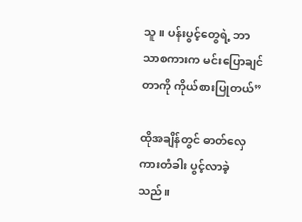သူ။ ပန်းပွင့်တွေရဲ့ ဘာသာစကားက မင်းပြောချင်တာကို ကိုယ်စားပြုတယ်”

ထိုအချိန်တွင် ဓာတ်လှေကားတံခါး ပွင့်လာခဲ့သည်။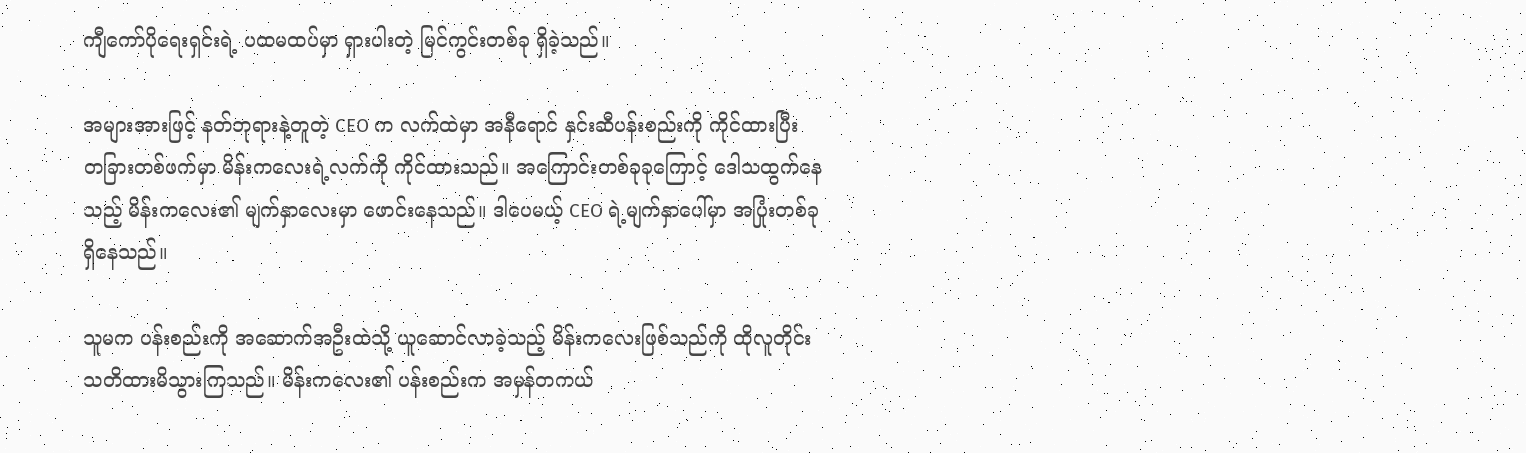ကျီကော်ပိုရေးရှင်းရဲ့ ပထမထပ်မှာ ရှားပါးတဲ့ မြင်ကွင်းတစ်ခု ရှိခဲ့သည်။

အများအားဖြင့် နတ်ဘုရားနဲ့တူတဲ့ CEO က လက်ထဲမှာ အနီရောင် နှင်းဆီပန်းစည်းကို ကိုင်ထားပြီး တခြားတစ်ဖက်မှာ မိန်းကလေးရဲ့လက်ကို ကိုင်ထားသည်။ အကြောင်းတစ်ခုခုကြောင့် ဒေါသထွက်နေသည့် မိန်းကလေး၏ မျက်နှာလေးမှာ ဖောင်းနေသည်။ ဒါပေမယ့် CEO ရဲ့မျက်နှာပေါ်မှာ အပြုံးတစ်ခုရှိနေသည်။

သူမက ပန်းစည်းကို အဆောက်အဦးထဲသို့ ယူဆောင်လာခဲ့သည့် မိန်းကလေးဖြစ်သည်ကို ထိုလူတိုင်း သတိထားမိသွားကြသည်။ မိန်းကလေး၏ ပန်းစည်းက အမှန်တကယ်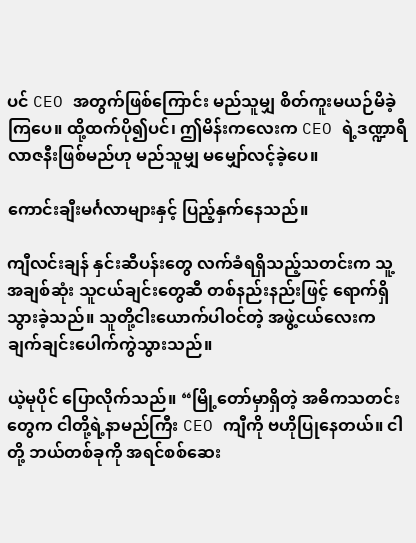ပင် CEO အတွက်ဖြစ်ကြောင်း မည်သူမျှ စိတ်ကူးမယဉ်မိခဲ့ကြပေ။ ထို့ထက်ပို၍ပင်၊ ဤမိန်းကလေးက CEO ရဲ့ဒဏ္ဍာရီလာဇနီးဖြစ်မည်ဟု မည်သူမျှ မမျှော်လင့်ခဲ့ပေ။

ကောင်းချီးမင်္ဂလာများနှင့် ပြည့်နှက်နေသည်။

ကျီလင်းချန် နှင်းဆီပန်းတွေ လက်ခံရရှိသည့်သတင်းက သူ့အချစ်ဆုံး သူငယ်ချင်းတွေဆီ တစ်နည်းနည်းဖြင့် ရောက်ရှိသွားခဲ့သည်။ သူတို့ငါးယောက်ပါဝင်တဲ့ အဖွဲ့ငယ်လေးက ချက်ချင်းပေါက်ကွဲသွားသည်။

ယဲ့မုပိုင် ပြောလိုက်သည်။ “မြို့တော်မှာရှိတဲ့ အဓိကသတင်းတွေက ငါတို့ရဲ့နာမည်ကြီး CEO ကျီကို ဗဟိုပြုနေတယ်။ ငါတို့ ဘယ်တစ်ခုကို အရင်စစ်ဆေး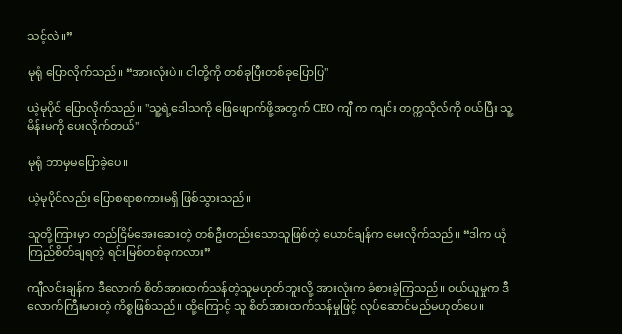သင့်လဲ။”

မုရုံ ပြောလိုက်သည်။ “အားလုံးပဲ။ ငါတို့ကို တစ်ခုပြီးတစ်ခုပြောပြ"

ယဲ့မုပိုင် ပြောလိုက်သည်။ "သူ့ရဲ့ဒေါသကို ဖြေဖျောက်ဖို့အတွက် CEO ကျီ က ကျင်း တက္ကသိုလ်ကို ၀ယ်ပြီး သူ့မိန်းမကို ပေးလိုက်တယ်"

မုရုံ ဘာမှမပြောခဲ့ပေ။

ယဲ့မုပိုင်လည်း ပြောစရာစကားမရှိ ဖြစ်သွားသည်။

သူတို့ကြားမှာ တည်ငြိမ်အေးဆေးတဲ့ တစ်ဦးတည်းသောသူဖြစ်တဲ့ ယောင်ချန်က မေးလိုက်သည်။ “ဒါက ယုံကြည်စိတ်ချရတဲ့ ရင်းမြစ်တစ်ခုကလား”

ကျီလင်းချန်က ဒီလောက် စိတ်အားထက်သန်တဲ့သူမဟုတ်ဘူးလို့ အားလုံးက ခံစားခဲ့ကြသည်။ ဝယ်ယူမှုက ဒီလောက်ကြီးမားတဲ့ ကိစ္စဖြစ်သည်။ ထို့ကြောင့် သူ စိတ်အားထက်သန်မှုဖြင့် လုပ်ဆောင်မည်မဟုတ်ပေ။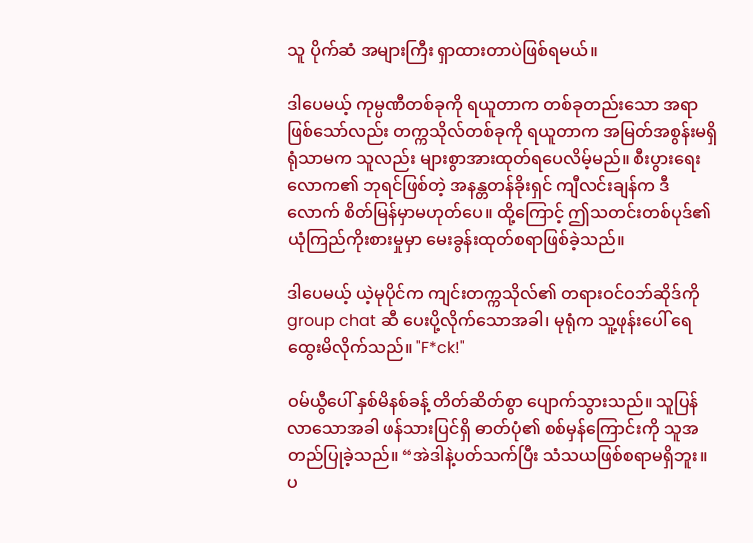သူ ပိုက်ဆံ အများကြီး ရှာထားတာပဲဖြစ်ရမယ်။

ဒါပေမယ့် ကုမ္ပဏီတစ်ခုကို ရယူတာက တစ်ခုတည်းသော အရာဖြစ်သော်လည်း တက္ကသိုလ်တစ်ခုကို ရယူတာက အမြတ်အစွန်းမရှိရုံသာမက သူလည်း များစွာအားထုတ်ရပေလိမ့်မည်။ စီးပွားရေးလောက၏ ဘုရင်ဖြစ်တဲ့ အနန္တတန်ခိုးရှင် ကျီလင်းချန်က ဒီလောက် စိတ်မြန်မှာမဟုတ်ပေ။ ထို့ကြောင့် ဤသတင်းတစ်ပုဒ်၏ ယုံကြည်ကိုးစားမှုမှာ မေးခွန်းထုတ်စရာဖြစ်ခဲ့သည်။

ဒါပေမယ့် ယဲ့မုပိုင်က ကျင်းတက္ကသိုလ်၏ တရားဝင်ဝဘ်ဆိုဒ်ကို group chat ဆီ ပေးပို့လိုက်သောအခါ၊ မုရုံက သူ့ဖုန်းပေါ် ရေ ထွေးမိလိုက်သည်။ "F*ck!"

ဝမ်ယွီပေါ် နှစ်မိနစ်ခန့် တိတ်ဆိတ်စွာ ပျောက်သွားသည်။ သူပြန်လာသောအခါ ဖန်သားပြင်ရှိ ဓာတ်ပုံ၏ စစ်မှန်ကြောင်းကို သူအတည်ပြုခဲ့သည်။ “အဲဒါနဲ့ပတ်သက်ပြီး သံသယဖြစ်စရာမရှိဘူး။ ပ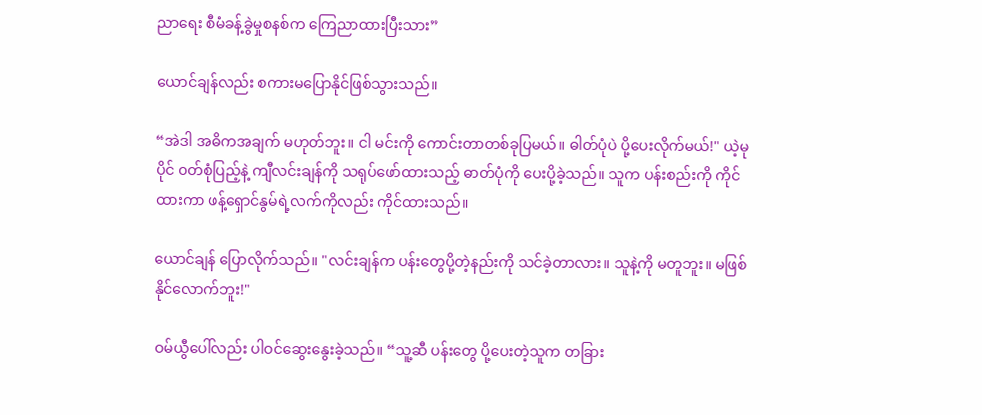ညာရေး စီမံခန့်ခွဲမှုစနစ်က ကြေညာထားပြီးသား”

ယောင်ချန်လည်း စကားမပြောနိုင်ဖြစ်သွားသည်။

“အဲဒါ အဓိကအချက် မဟုတ်ဘူး။ ငါ မင်းကို ကောင်းတာတစ်ခုပြမယ်။ ဓါတ်ပုံပဲ ပို့ပေးလိုက်မယ်!" ယဲ့မုပိုင် ၀တ်စုံပြည့်နဲ့ ကျီလင်းချန်ကို သရုပ်ဖော်ထားသည့် ဓာတ်ပုံကို ပေးပို့ခဲ့သည်။ သူက ပန်းစည်းကို ကိုင်ထားကာ ဖန့်ရှောင်နွမ်ရဲ့လက်ကိုလည်း ကိုင်ထားသည်။

ယောင်ချန် ပြောလိုက်သည်။ "လင်းချန်က ပန်းတွေပို့တဲ့နည်းကို သင်ခဲ့တာလား။ သူနဲ့ကို မတူဘူး။ မဖြစ်နိုင်လောက်ဘူး!"

ဝမ်ယွီပေါ်လည်း ပါဝင်ဆွေးနွေးခဲ့သည်။ “သူ့ဆီ ပန်းတွေ ပို့ပေးတဲ့သူက တခြား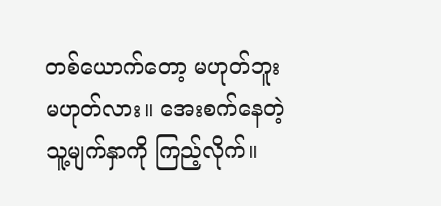တစ်ယောက်တော့ မဟုတ်ဘူး မဟုတ်လား။ အေးစက်နေတဲ့ သူ့မျက်နှာကို ကြည့်လိုက်။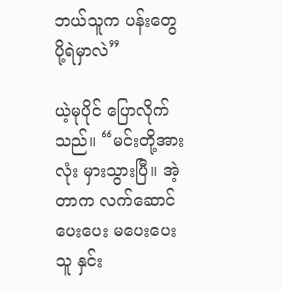ဘယ်သူက ပန်းတွေ ပို့ရဲမှာလဲ”

ယဲ့မုပိုင် ပြောလိုက်သည်။ “မင်းတို့အားလုံး မှားသွားပြီ။ အဲ့တာက လက်ဆောင်ပေးပေး မပေးပေး သူ နှင်း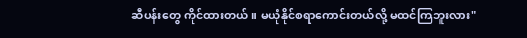ဆီပန်းတွေ ကိုင်ထားတယ်။ မယုံနိုင်စရာကောင်းတယ်လို့ မထင်ကြဘူးလား"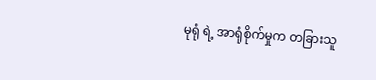မုရုံ ရဲ့ အာရုံစိုက်မှုက တခြားသူ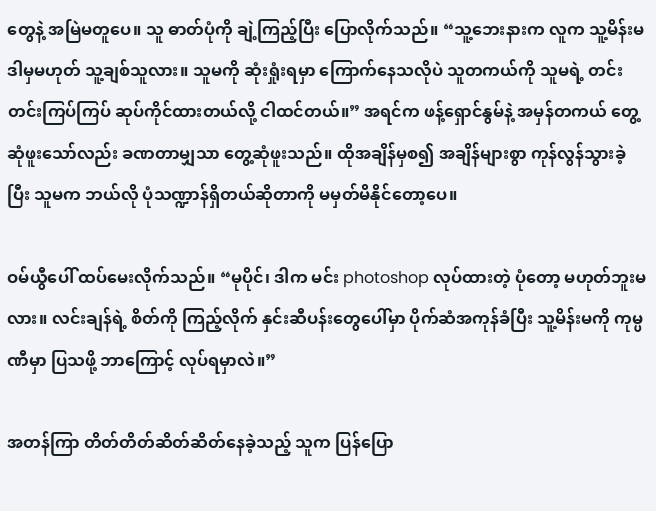တွေနဲ့ အမြဲမတူပေ။ သူ ဓာတ်ပုံကို ချဲ့ကြည့်ပြီး ပြောလိုက်သည်။ “သူ့ဘေးနားက လူက သူ့မိန်းမ ဒါမှမဟုတ် သူ့ချစ်သူလား။ သူမကို ဆုံးရှုံးရမှာ ကြောက်နေသလိုပဲ သူတကယ်ကို သူမရဲ့ တင်းတင်းကြပ်ကြပ် ဆုပ်ကိုင်ထားတယ်လို့ ငါထင်တယ်။” အရင်က ဖန့်ရှောင်နွမ်နဲ့ အမှန်တကယ် တွေ့ဆုံဖူးသော်လည်း ခဏတာမျှသာ တွေ့ဆုံဖူးသည်။ ထိုအချိန်မှစ၍ အချိန်များစွာ ကုန်လွန်သွားခဲ့ပြီး သူမက ဘယ်လို ပုံသဏ္ဍာန်ရှိတယ်ဆိုတာကို မမှတ်မိနိုင်တော့ပေ။

ဝမ်ယွီပေါ် ထပ်မေးလိုက်သည်။ “မုပိုင်၊ ဒါက မင်း photoshop လုပ်ထားတဲ့ ပုံတော့ မဟုတ်ဘူးမလား။ လင်းချန်ရဲ့ စိတ်ကို ကြည့်လိုက် နှင်းဆီပန်းတွေပေါ်မှာ ပိုက်ဆံအကုန်ခံပြီး သူ့မိန်းမကို ကုမ္ပဏီမှာ ပြသဖို့ ဘာကြောင့် လုပ်ရမှာလဲ။”

အတန်ကြာ တိတ်တိတ်ဆိတ်ဆိတ်နေခဲ့သည့် သူက ပြန်ပြော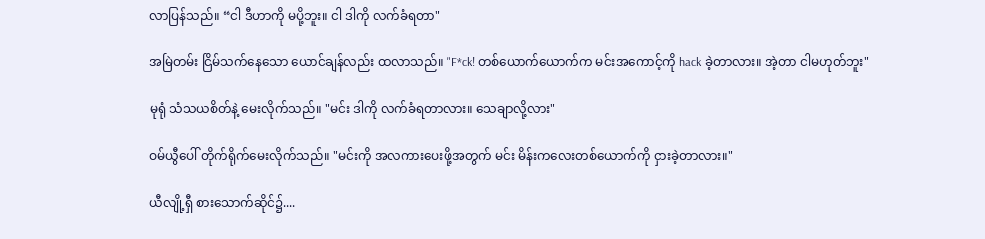လာပြန်သည်။ “ငါ ဒီဟာကို မပို့ဘူး။ ငါ ဒါကို လက်ခံရတာ"

အမြဲတမ်း ငြိမ်သက်နေသော ယောင်ချန်လည်း ထလာသည်။ "F*ck! တစ်ယောက်ယောက်က မင်းအကောင့်ကို hack ခဲ့တာလား။ အဲ့တာ ငါမဟုတ်ဘူး"

မုရုံ သံသယစိတ်နဲ့ မေးလိုက်သည်။ "မင်း ဒါကို လက်ခံရတာလား။ သေချာလို့လား"

ဝမ်ယွီပေါ် တိုက်ရိုက်မေးလိုက်သည်။ "မင်းကို အလကားပေးဖို့အတွက် မင်း မိန်းကလေးတစ်ယောက်ကို ငှားခဲ့တာလား။"

ယီလျို့ရှီ စားသောက်ဆိုင်၌....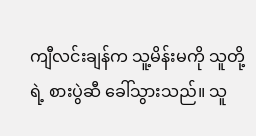ကျီလင်းချန်က သူ့မိန်းမကို သူတို့ရဲ့ စားပွဲဆီ ခေါ်သွားသည်။ သူ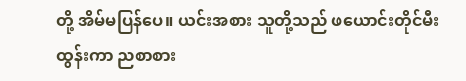တို့ အိမ်မပြန်ပေ။ ယင်းအစား သူတို့သည် ဖယောင်းတိုင်မီးထွန်းကာ ညစာစား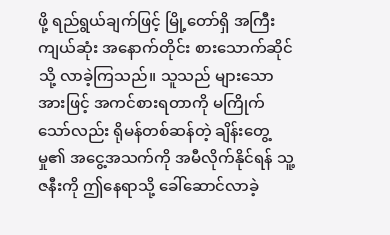ဖို့ ရည်ရွယ်ချက်ဖြင့် မြို့တော်ရှိ အကြီးကျယ်ဆုံး အနောက်တိုင်း စားသောက်ဆိုင်သို့ လာခဲ့ကြသည်။ သူသည် များသောအားဖြင့် အကင်စားရတာကို မကြိုက်သော်လည်း ရိုမန်တစ်ဆန်တဲ့ ချိန်းတွေ့မှု၏ အငွေ့အသက်ကို အမီလိုက်နိုင်ရန် သူ့ဇနီးကို ဤနေရာသို့ ခေါ်ဆောင်လာခဲ့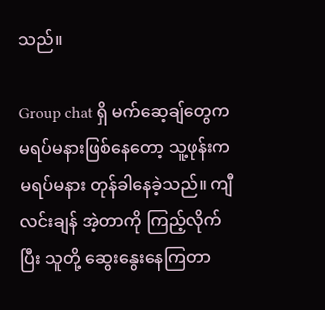သည်။

Group chat ရှိ မက်ဆေ့ချ်တွေက မရပ်မနားဖြစ်နေတော့ သူ့ဖုန်းက မရပ်မနား တုန်ခါနေခဲ့သည်။ ကျီလင်းချန် အဲ့တာကို ကြည့်လိုက်ပြီး သူတို့ ဆွေးနွေးနေကြတာ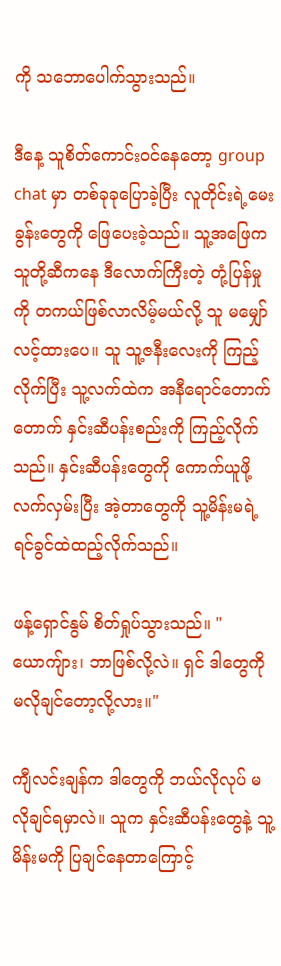ကို သဘောပေါက်သွားသည်။

ဒီနေ့ သူစိတ်ကောင်းဝင်နေတော့ group chat မှာ တစ်ခုခုပြောခဲ့ပြီး လူတိုင်းရဲ့မေးခွန်းတွေကို ဖြေပေးခဲ့သည်။ သူ့အဖြေက သူတို့ဆီကနေ ဒီလောက်ကြီးတဲ့ တုံ့ပြန်မှုကို တကယ်ဖြစ်လာလိမ့်မယ်လို့ သူ မမျှော်လင့်ထားပေ။ သူ သူ့ဇနီးလေးကို ကြည့်လိုက်ပြီး သူ့လက်ထဲက အနီရောင်တောက်တောက် နှင်းဆီပန်းစည်းကို ကြည့်လိုက်သည်။ နှင်းဆီပန်းတွေကို ကောက်ယူဖို့ လက်လှမ်းပြီး အဲ့တာတွေကို သူ့မိန်းမရဲ့ ရင်ခွင်ထဲထည့်လိုက်သည်။

ဖန့်ရှောင်နွမ် စိတ်ရှုပ်သွားသည်။ "ယောကျ်ား၊ ဘာဖြစ်လို့လဲ။ ရှင် ဒါတွေကို မလိုချင်တော့လို့လား။"

ကျီလင်းချန်က ဒါတွေကို ဘယ်လိုလုပ် မလိုချင်ရမှာလဲ။ သူက နှင်းဆီပန်းတွေနဲ့ သူ့မိန်းမကို ပြချင်နေတာကြောင့်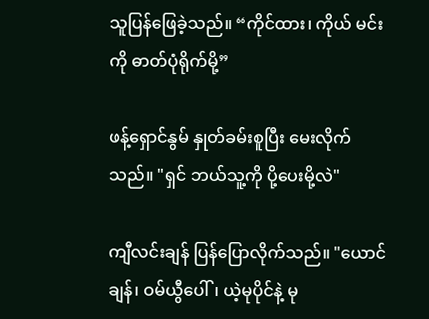သူပြန်ဖြေခဲ့သည်။ “ကိုင်ထား၊ ကိုယ် မင်းကို ဓာတ်ပုံရိုက်မို့”

ဖန့်ရှောင်နွမ် နှုတ်ခမ်းစူပြီး မေးလိုက်သည်။ "ရှင် ဘယ်သူ့ကို ပို့ပေးမို့လဲ"

ကျီလင်းချန် ပြန်ပြောလိုက်သည်။ "ယောင်ချန်၊ ဝမ်ယွီပေါ်၊ ယဲ့မုပိုင်နဲ့ မု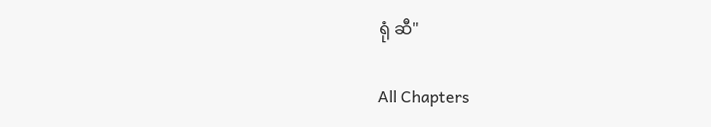ရုံ ဆီ"

All Chapters